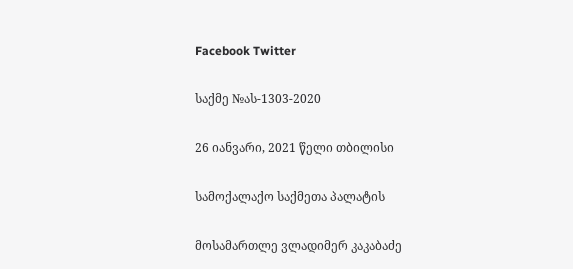Facebook Twitter

საქმე №ას-1303-2020

26 იანვარი, 2021 წელი თბილისი

სამოქალაქო საქმეთა პალატის

მოსამართლე ვლადიმერ კაკაბაძე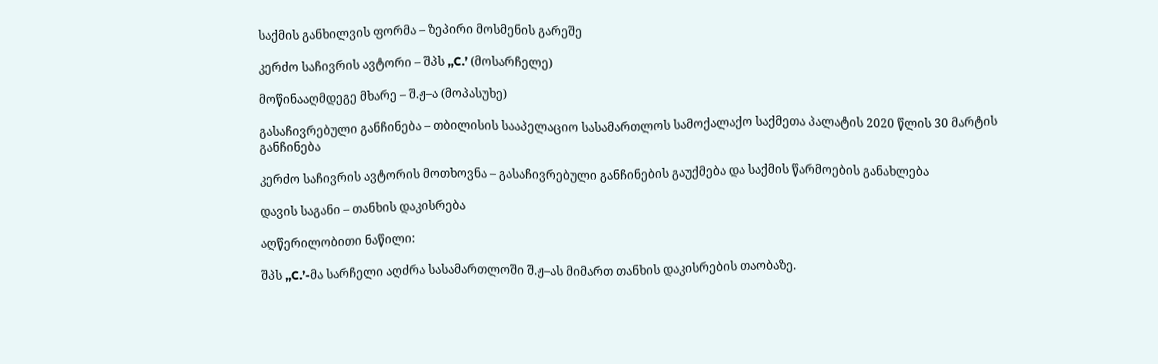საქმის განხილვის ფორმა – ზეპირი მოსმენის გარეშე

კერძო საჩივრის ავტორი – შპს ,,C.’ (მოსარჩელე)

მოწინააღმდეგე მხარე – შ.ჟ–ა (მოპასუხე)

გასაჩივრებული განჩინება – თბილისის სააპელაციო სასამართლოს სამოქალაქო საქმეთა პალატის 2020 წლის 30 მარტის განჩინება

კერძო საჩივრის ავტორის მოთხოვნა – გასაჩივრებული განჩინების გაუქმება და საქმის წარმოების განახლება

დავის საგანი – თანხის დაკისრება

აღწერილობითი ნაწილი:

შპს ,,C.’-მა სარჩელი აღძრა სასამართლოში შ.ჟ–ას მიმართ თანხის დაკისრების თაობაზე.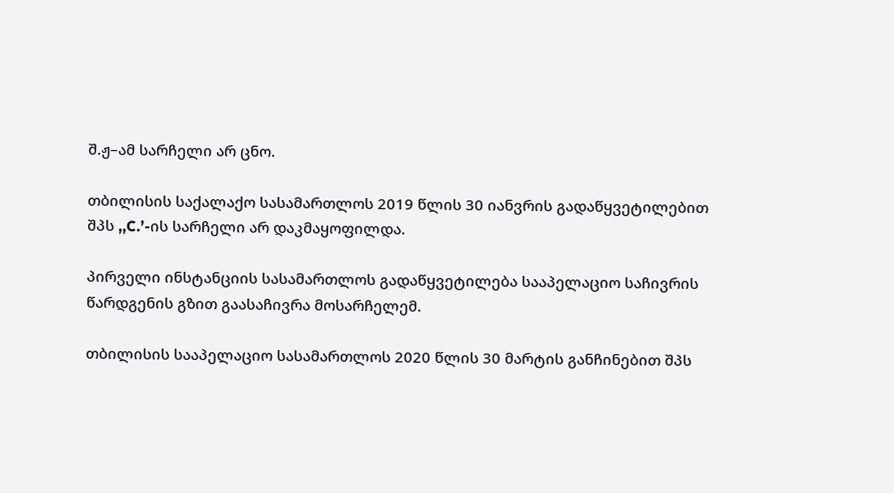შ.ჟ–ამ სარჩელი არ ცნო.

თბილისის საქალაქო სასამართლოს 2019 წლის 30 იანვრის გადაწყვეტილებით შპს ,,C.’-ის სარჩელი არ დაკმაყოფილდა.

პირველი ინსტანციის სასამართლოს გადაწყვეტილება სააპელაციო საჩივრის წარდგენის გზით გაასაჩივრა მოსარჩელემ.

თბილისის სააპელაციო სასამართლოს 2020 წლის 30 მარტის განჩინებით შპს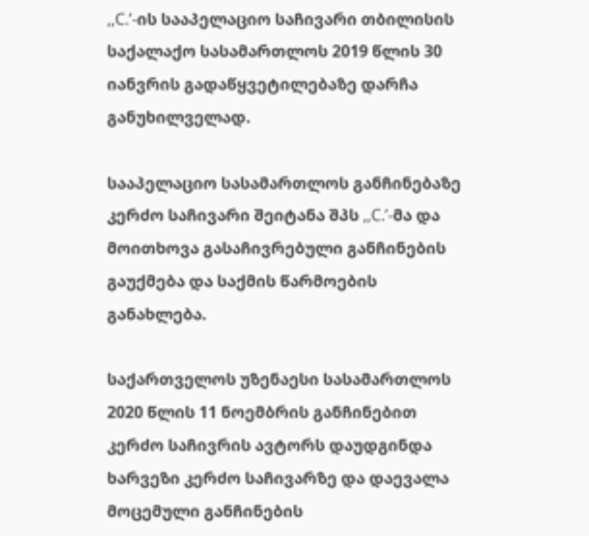,,C.’-ის სააპელაციო საჩივარი თბილისის საქალაქო სასამართლოს 2019 წლის 30 იანვრის გადაწყვეტილებაზე დარჩა განუხილველად.

სააპელაციო სასამართლოს განჩინებაზე კერძო საჩივარი შეიტანა შპს ,,C.’-მა და მოითხოვა გასაჩივრებული განჩინების გაუქმება და საქმის წარმოების განახლება.

საქართველოს უზენაესი სასამართლოს 2020 წლის 11 ნოემბრის განჩინებით კერძო საჩივრის ავტორს დაუდგინდა ხარვეზი კერძო საჩივარზე და დაევალა მოცემული განჩინების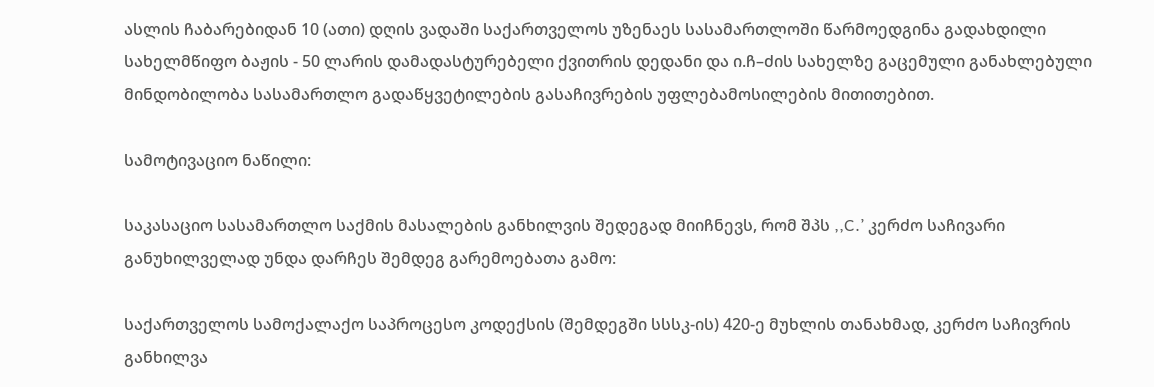ასლის ჩაბარებიდან 10 (ათი) დღის ვადაში საქართველოს უზენაეს სასამართლოში წარმოედგინა გადახდილი სახელმწიფო ბაჟის - 50 ლარის დამადასტურებელი ქვითრის დედანი და ი.ჩ–ძის სახელზე გაცემული განახლებული მინდობილობა სასამართლო გადაწყვეტილების გასაჩივრების უფლებამოსილების მითითებით.

სამოტივაციო ნაწილი:

საკასაციო სასამართლო საქმის მასალების განხილვის შედეგად მიიჩნევს, რომ შპს ,,C.’ კერძო საჩივარი განუხილველად უნდა დარჩეს შემდეგ გარემოებათა გამო:

საქართველოს სამოქალაქო საპროცესო კოდექსის (შემდეგში სსსკ-ის) 420-ე მუხლის თანახმად, კერძო საჩივრის განხილვა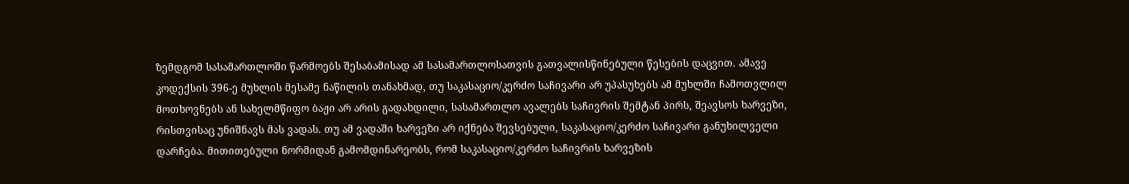ზემდგომ სასამართლოში წარმოებს შესაბამისად ამ სასამართლოსათვის გათვალისწინებული წესების დაცვით. ამავე კოდექსის 396-ე მუხლის მესამე ნაწილის თანახმად, თუ საკასაციო/კერძო საჩივარი არ უპასუხებს ამ მუხლში ჩამოთვლილ მოთხოვნებს ან სახელმწიფო ბაჟი არ არის გადახდილი, სასამართლო ავალებს საჩივრის შემტან პირს, შეავსოს ხარვეზი, რისთვისაც უნიშნავს მას ვადას. თუ ამ ვადაში ხარვეზი არ იქნება შევსებული, საკასაციო/კერძო საჩივარი განუხილველი დარჩება. მითითებული ნორმიდან გამომდინარეობს, რომ საკასაციო/კერძო საჩივრის ხარვეზის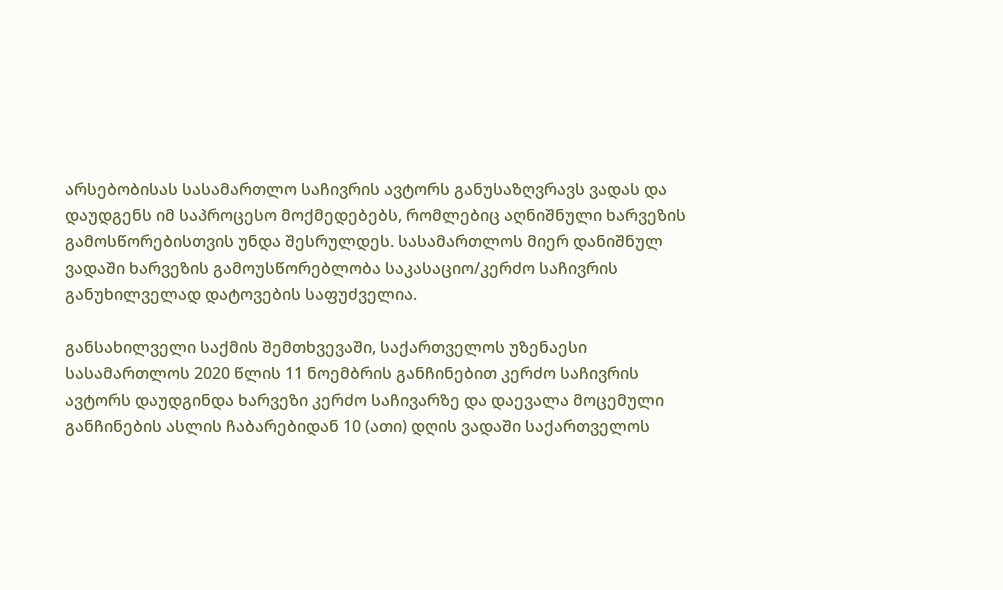არსებობისას სასამართლო საჩივრის ავტორს განუსაზღვრავს ვადას და დაუდგენს იმ საპროცესო მოქმედებებს, რომლებიც აღნიშნული ხარვეზის გამოსწორებისთვის უნდა შესრულდეს. სასამართლოს მიერ დანიშნულ ვადაში ხარვეზის გამოუსწორებლობა საკასაციო/კერძო საჩივრის განუხილველად დატოვების საფუძველია.

განსახილველი საქმის შემთხვევაში, საქართველოს უზენაესი სასამართლოს 2020 წლის 11 ნოემბრის განჩინებით კერძო საჩივრის ავტორს დაუდგინდა ხარვეზი კერძო საჩივარზე და დაევალა მოცემული განჩინების ასლის ჩაბარებიდან 10 (ათი) დღის ვადაში საქართველოს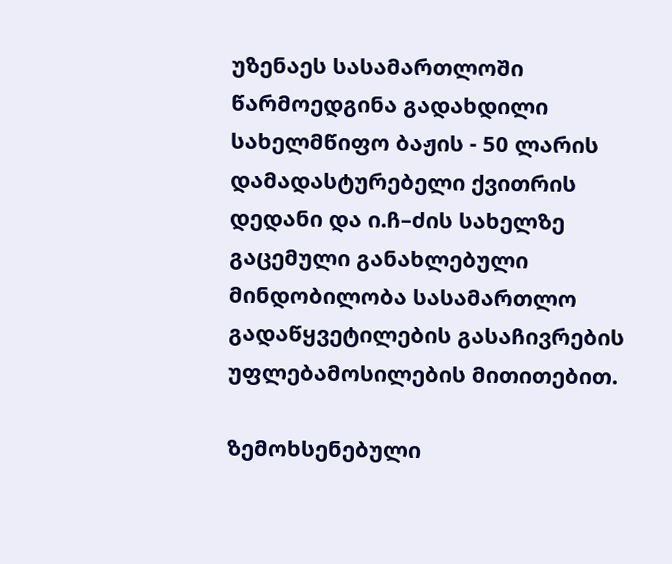უზენაეს სასამართლოში წარმოედგინა გადახდილი სახელმწიფო ბაჟის - 50 ლარის დამადასტურებელი ქვითრის დედანი და ი.ჩ–ძის სახელზე გაცემული განახლებული მინდობილობა სასამართლო გადაწყვეტილების გასაჩივრების უფლებამოსილების მითითებით.

ზემოხსენებული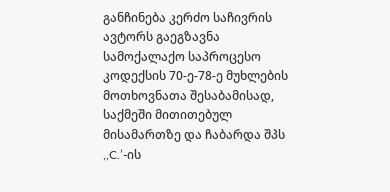განჩინება კერძო საჩივრის ავტორს გაეგზავნა სამოქალაქო საპროცესო კოდექსის 70-ე-78-ე მუხლების მოთხოვნათა შესაბამისად, საქმეში მითითებულ მისამართზე და ჩაბარდა შპს ,,C.’-ის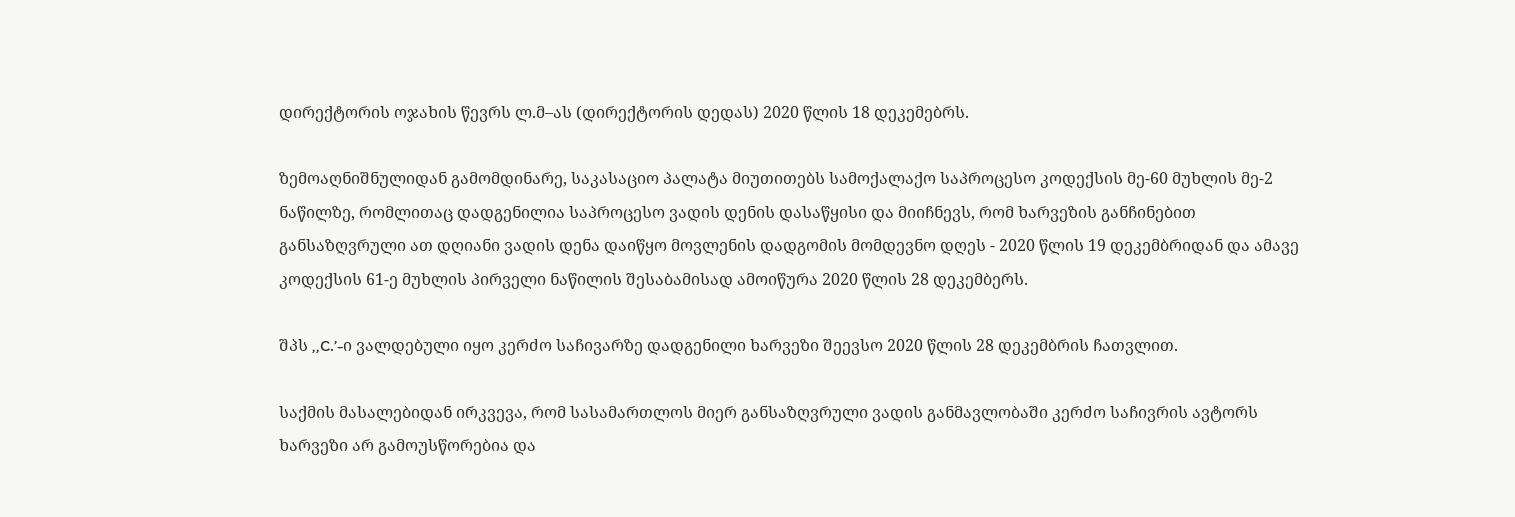დირექტორის ოჯახის წევრს ლ.მ–ას (დირექტორის დედას) 2020 წლის 18 დეკემებრს.

ზემოაღნიშნულიდან გამომდინარე, საკასაციო პალატა მიუთითებს სამოქალაქო საპროცესო კოდექსის მე-60 მუხლის მე-2 ნაწილზე, რომლითაც დადგენილია საპროცესო ვადის დენის დასაწყისი და მიიჩნევს, რომ ხარვეზის განჩინებით განსაზღვრული ათ დღიანი ვადის დენა დაიწყო მოვლენის დადგომის მომდევნო დღეს - 2020 წლის 19 დეკემბრიდან და ამავე კოდექსის 61-ე მუხლის პირველი ნაწილის შესაბამისად ამოიწურა 2020 წლის 28 დეკემბერს.

შპს ,,C.’-ი ვალდებული იყო კერძო საჩივარზე დადგენილი ხარვეზი შეევსო 2020 წლის 28 დეკემბრის ჩათვლით.

საქმის მასალებიდან ირკვევა, რომ სასამართლოს მიერ განსაზღვრული ვადის განმავლობაში კერძო საჩივრის ავტორს ხარვეზი არ გამოუსწორებია და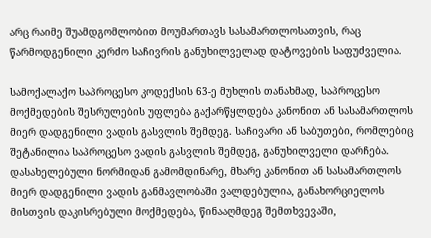არც რაიმე შუამდგომლობით მოუმართავს სასამართლოსათვის, რაც წარმოდგენილი კერძო საჩივრის განუხილველად დატოვების საფუძველია.

სამოქალაქო საპროცესო კოდექსის 63-ე მუხლის თანახმად, საპროცესო მოქმედების შესრულების უფლება გაქარწყლდება კანონით ან სასამართლოს მიერ დადგენილი ვადის გასვლის შემდეგ. საჩივარი ან საბუთები, რომლებიც შეტანილია საპროცესო ვადის გასვლის შემდეგ, განუხილველი დარჩება. დასახელებული ნორმიდან გამომდინარე, მხარე კანონით ან სასამართლოს მიერ დადგენილი ვადის განმავლობაში ვალდებულია, განახორციელოს მისთვის დაკისრებული მოქმედება, წინააღმდეგ შემთხვევაში,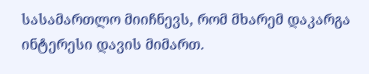სასამართლო მიიჩნევს, რომ მხარემ დაკარგა ინტერესი დავის მიმართ.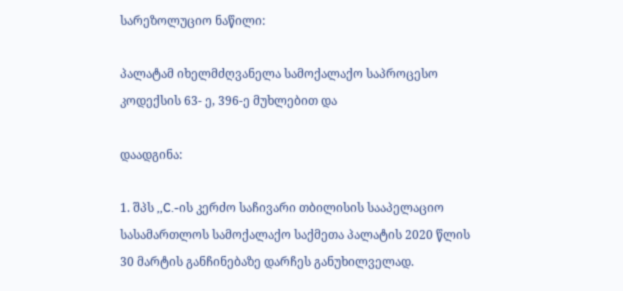სარეზოლუციო ნაწილი:

პალატამ იხელმძღვანელა სამოქალაქო საპროცესო კოდექსის 63- ე, 396-ე მუხლებით და

დაადგინა:

1. შპს ,,C.-ის კერძო საჩივარი თბილისის სააპელაციო სასამართლოს სამოქალაქო საქმეთა პალატის 2020 წლის 30 მარტის განჩინებაზე დარჩეს განუხილველად.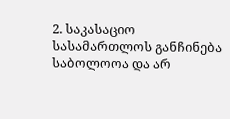2. საკასაციო სასამართლოს განჩინება საბოლოოა და არ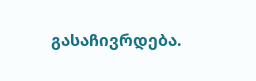გასაჩივრდება.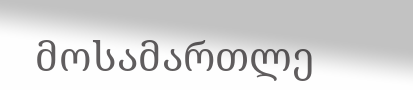მოსამართლე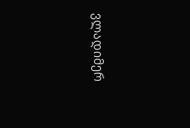ვლადიმერ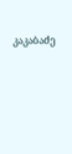კაკაბაძე